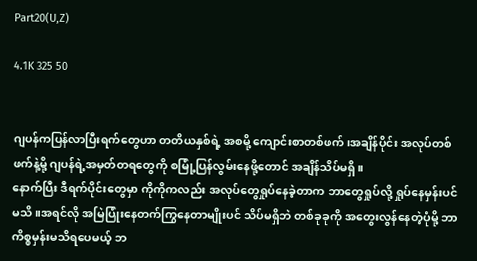Part20(U,Z)

4.1K 325 50


ဂျပန်ကပြန်လာပြီးရက်တွေဟာ တတိယနှစ်ရဲ့ အစမို့ ကျောင်းစာတစ်ဖက်၊အချိန်ပိုင်း အလုပ်တစ်ဖက်နဲ့မို့ ဂျပန်ရဲ့အမှတ်တရတွေကို စမြုံ့ပြန်လွမ်းနေဖို့တောင် အချိန်သိပ်မရှိ။
နောက်ပြီး ဒီရက်ပိုင်းတွေမှာ ကိုကိုကလည်း အလုပ်တွေရှုပ်နေခဲ့တာက ဘာတွေရှုပ်လို့ ရှုပ်နေမှန်းပင်မသိ။အရင်လို အမြဲပြုံးနေတက်ကြွနေတာမျိုးပင် သိပ်မရှိဘဲ တစ်ခုခုကို အတွေးလွန်နေတဲ့ပုံမို့ ဘာကိစ္စမှန်းမသိရပေမယ့် ဘ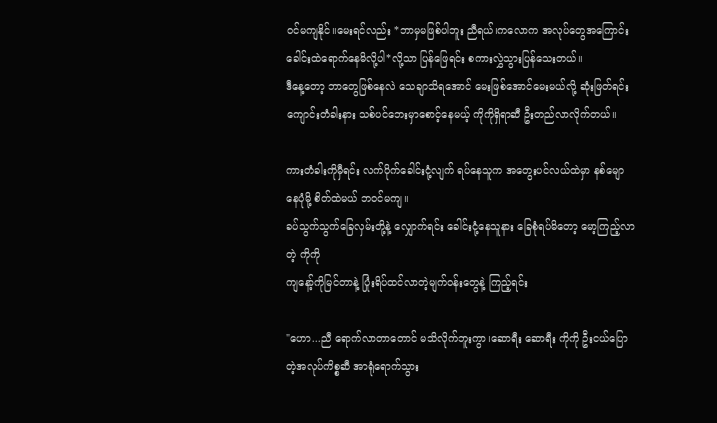ဝင်မကျနိုင်။မေးရင်လည်း *ဘာမှမဖြစ်ပါဘူး ညီရယ်၊ကလောက အလုပ်တွေအကြောင်း ခေါင်းထဲရောက်နေမိလို့ပါ*လို့သာ ပြန်ဖြေရင်း စကားလွှဲသွားပြန်သေးတယ်။
ဒီနေ့တော့ ဘာတွေဖြစ်နေလဲ သေချာသိရအောင် မေးဖြစ်အောင်မေးမယ်လို့ ဆုံးဖြတ်ရင်း ကျောင်းတံခါးနား သစ်ပင်ဘေးမှာစောင့်နေမယ့် ကိုကိုရှိရာဆီ ဦးတည်လာလိုက်တယ်။

ကားတံခါးကိုမှီရင်း လက်ပိုက်ခေါင်းငုံ့လျက် ရပ်နေသူက အတွေးပင်လယ်ထဲမှာ နစ်မျောနေပုံမို့ စိတ်ထဲမယ် ဘဝင်မကျ။
ခပ်သွက်သွက်ခြေလှမ်းတို့နဲ့ လျှောက်ရင်း ခေါင်းငုံ့နေသူနား ခြေစုံရပ်မိတော့ မော့ကြည့်လာတဲ့ ကိုကို
ကျနော့်ကိုမြင်တာနဲ့ ပြုံးရိပ်ထင်လာတဲ့မျက်ဝန်းတွေနဲ့ ကြည့်ရင်း

"ဟော...ညီ ရောက်လာတာတောင် မသိလိုက်ဘူးကွာ၊ဆောရီး ဆောရီး ကိုကို ဦးငယ်ပြောတဲ့အလုပ်ကိစ္စဆီ အာရုံရောက်သွား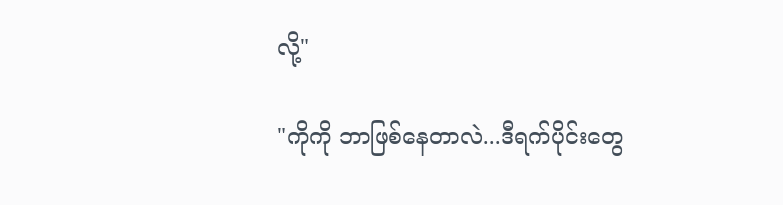လို့"

"ကိုကို ဘာဖြစ်နေတာလဲ...ဒီရက်ပိုင်းတွေ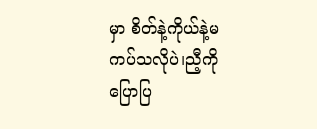မှာ စိတ်နဲ့ကိုယ်နဲ့မကပ်သလိုပဲ၊ညီ့ကို ပြောပြ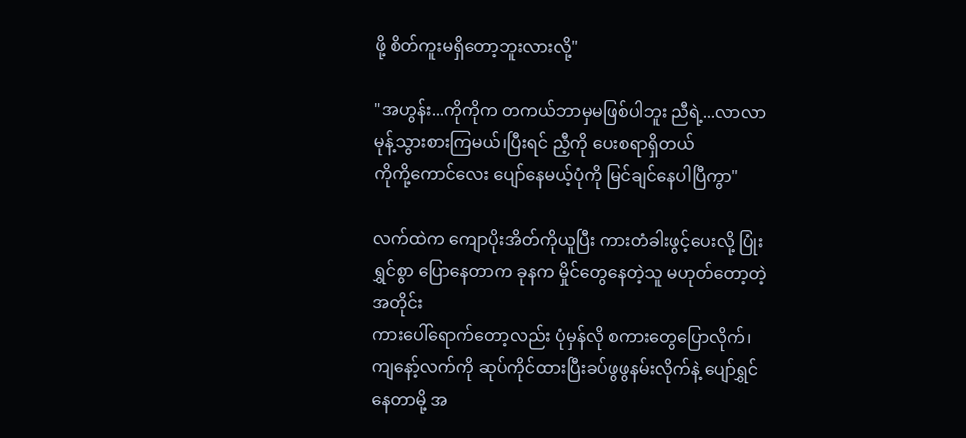ဖို့ စိတ်ကူးမရှိတော့ဘူးလားလို့"

"အဟွန်း...ကိုကိုက တကယ်ဘာမှမဖြစ်ပါဘူး ညီရဲ့...လာလာ မုန့်သွားစားကြမယ်၊ပြီးရင် ညီ့ကို ပေးစရာရှိတယ်
ကိုကို့ကောင်လေး ပျော်နေမယ့်ပုံကို မြင်ချင်နေပါပြီကွာ"

လက်ထဲက ကျောပိုးအိတ်ကိုယူပြီး ကားတံခါးဖွင့်ပေးလို့ ပြုံးရွှင်စွာ ပြောနေတာက ခုနက မှိုင်တွေနေတဲ့သူ မဟုတ်တော့တဲ့အတိုင်း
ကားပေါ်ရောက်တော့လည်း ပုံမှန်လို စကားတွေပြောလိုက်၊ကျနော့်လက်ကို ဆုပ်ကိုင်ထားပြီးခပ်ဖွဖွနမ်းလိုက်နဲ့ ပျော်ရွှင်နေတာမို့ အ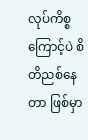လုပ်ကိစ္စကြောင့်ပဲ စိတိညစ်နေတာ ဖြစ်မှာ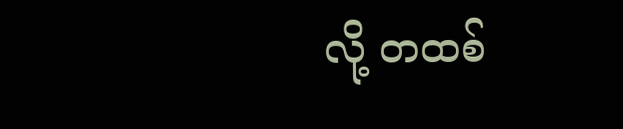လို့ တထစ်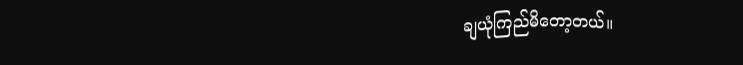ချယုံကြည်မိတော့တယ်။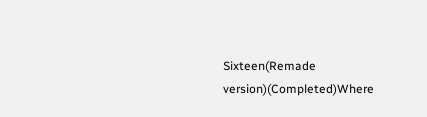Sixteen(Remade version)(Completed)Where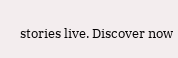stories live. Discover now